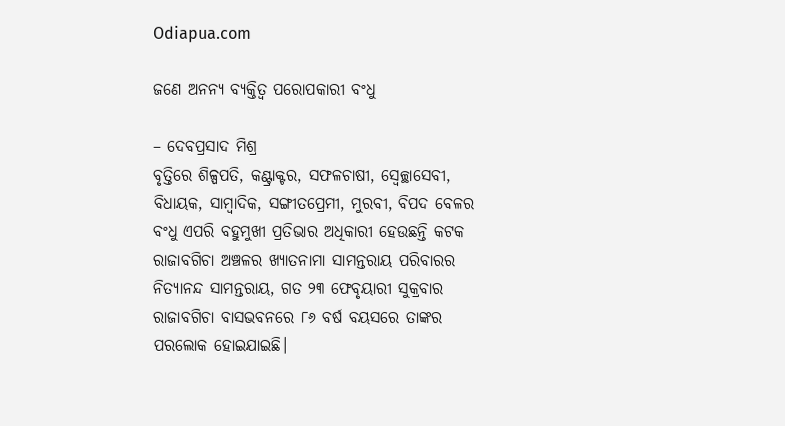Odiapua.com

ଜଣେ ଅନନ୍ୟ ବ୍ୟକ୍ତିତ୍ୱ ପରୋପକାରୀ ବଂଧୁ

– ଦେବପ୍ରସାଦ ମିଶ୍ର
ବୃତ୍ତିରେ ଶିଳ୍ପପତି, କଣ୍ଟ୍ରାକ୍ଟର, ସଫଳଚାଷୀ, ସ୍ୱେଚ୍ଛାସେବୀ, ବିଧାୟକ, ସାମ୍ବାଦିକ, ସଙ୍ଗୀତପ୍ରେମୀ, ମୁରବୀ, ବିପଦ ବେଳର ବଂଧୁ ଏପରି ବହୁମୁଖୀ ପ୍ରତିଭାର ଅଧିକାରୀ ହେଉଛନ୍ତି କଟକ ରାଜାବଗିଚା ଅଞ୍ଚଳର ଖ୍ୟାତନାମା ସାମନ୍ତରାୟ ପରିବାରର ନିତ୍ୟାନନ୍ଦ ସାମନ୍ତରାୟ, ଗତ ୨୩ ଫେବୃୟାରୀ ସୁକ୍ରବାର ରାଜାବଗିଚା ବାସଭବନରେ ୮୬ ବର୍ଷ ବୟସରେ ତାଙ୍କର ପରଲୋକ ହୋଇଯାଇଛି।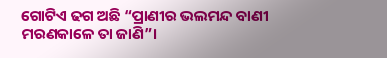ଗୋଟିଏ ଢଗ ଅଛି “ପ୍ରାଣୀର ଭଲମନ୍ଦ ବାଣୀ ମରଣକାଳେ ତା ଜାଣି”।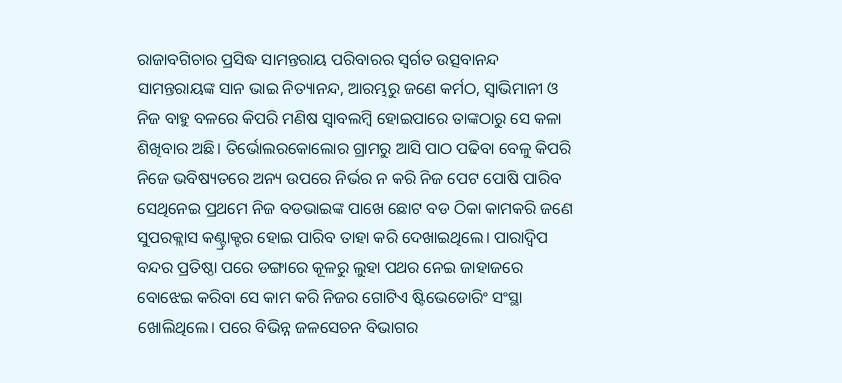ରାଜାବଗିଚାର ପ୍ରସିଦ୍ଧ ସାମନ୍ତରାୟ ପରିବାରର ସ୍ୱର୍ଗତ ଉତ୍ସବାନନ୍ଦ ସାମନ୍ତରାୟଙ୍କ ସାନ ଭାଇ ନିତ୍ୟାନନ୍ଦ, ଆରମ୍ଭରୁ ଜଣେ କର୍ମଠ, ସ୍ୱାଭିମାନୀ ଓ ନିଜ ବାହୁ ବଳରେ କିପରି ମଣିଷ ସ୍ୱାବଲମ୍ବି ହୋଇପାରେ ତାଙ୍କଠାରୁ ସେ କଳା ଶିଖିବାର ଅଛି। ତିର୍ଭୋଲରକୋଲୋର ଗ୍ରାମରୁ ଆସି ପାଠ ପଢିବା ବେଳୁ କିପରି ନିଜେ ଭବିଷ୍ୟତରେ ଅନ୍ୟ ଉପରେ ନିର୍ଭର ନ କରି ନିଜ ପେଟ ପୋଷି ପାରିବ ସେଥିନେଇ ପ୍ରଥମେ ନିଜ ବଡଭାଇଙ୍କ ପାଖେ ଛୋଟ ବଡ ଠିକା କାମକରି ଜଣେ ସୁପରକ୍ଲାସ କଣ୍ଟ୍ରାକ୍ଟର ହୋଇ ପାରିବ ତାହା କରି ଦେଖାଇଥିଲେ। ପାରାଦ୍ୱିପ ବନ୍ଦର ପ୍ରତିଷ୍ଠା ପରେ ଡଙ୍ଗାରେ କୂଳରୁ ଲୁହା ପଥର ନେଇ ଜାହାଜରେ ବୋଝେଇ କରିବା ସେ କାମ କରି ନିଜର ଗୋଟିଏ ଷ୍ଟିଭେଡୋରିଂ ସଂସ୍ଥା ଖୋଲିଥିଲେ। ପରେ ବିଭିନ୍ନ ଜଳସେଚନ ବିଭାଗର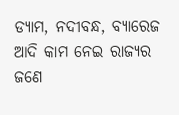ଡ୍ୟାମ, ନଦୀବନ୍ଧ, ବ୍ୟାରେଜ ଆଦି କାମ ନେଇ ରାଜ୍ୟର ଜଣେ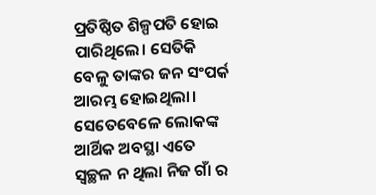ପ୍ରତିଷ୍ଠିତ ଶିଳ୍ପପତି ହୋଇ ପାରିଥିଲେ। ସେତିକି ବେଳୁ ତାଙ୍କର ଜନ ସଂପର୍କ ଆରମ୍ଭ ହୋଇଥିଲା। ସେତେବେଳେ ଲୋକଙ୍କ ଆର୍ଥିକ ଅବସ୍ଥା ଏତେ ସ୍ୱଚ୍ଛଳ ନ ଥିଲା ନିଜ ଗାଁ ର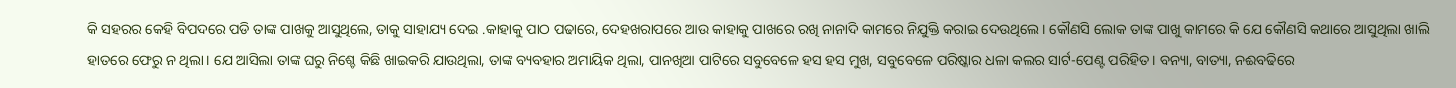କି ସହରର କେହି ବିପଦରେ ପଡି ତାଙ୍କ ପାଖକୁ ଆସୁଥିଲେ, ତାକୁ ସାହାଯ୍ୟ ଦେଇ .କାହାକୁ ପାଠ ପଢାରେ, ଦେହଖରାପରେ ଆଉ କାହାକୁ ପାଖରେ ରଖି ନାନାଦି କାମରେ ନିଯୁକ୍ତି କରାଇ ଦେଉଥିଲେ। କୌଣସି ଲୋକ ତାଙ୍କ ପାଖୁ କାମରେ କି ଯେ କୌଣସି କଥାରେ ଆସୁଥିଲା ଖାଲି ହାତରେ ଫେରୁ ନ ଥିଲା। ଯେ ଆସିଲା ତାଙ୍କ ଘରୁ ନିଶ୍ଚେ କିଛି ଖାଇକରି ଯାଉଥିଲା, ତାଙ୍କ ବ୍ୟବହାର ଅମାୟିକ ଥିଲା, ପାନଖିଆ ପାଟିରେ ସବୁବେଳେ ହସ ହସ ମୁଖ, ସବୁବେଳେ ପରିଷ୍କାର ଧଳା କଲର ସାର୍ଟ-ପେଣ୍ଟ ପରିହିତ। ବନ୍ୟା, ବାତ୍ୟା, ନଈବଢିରେ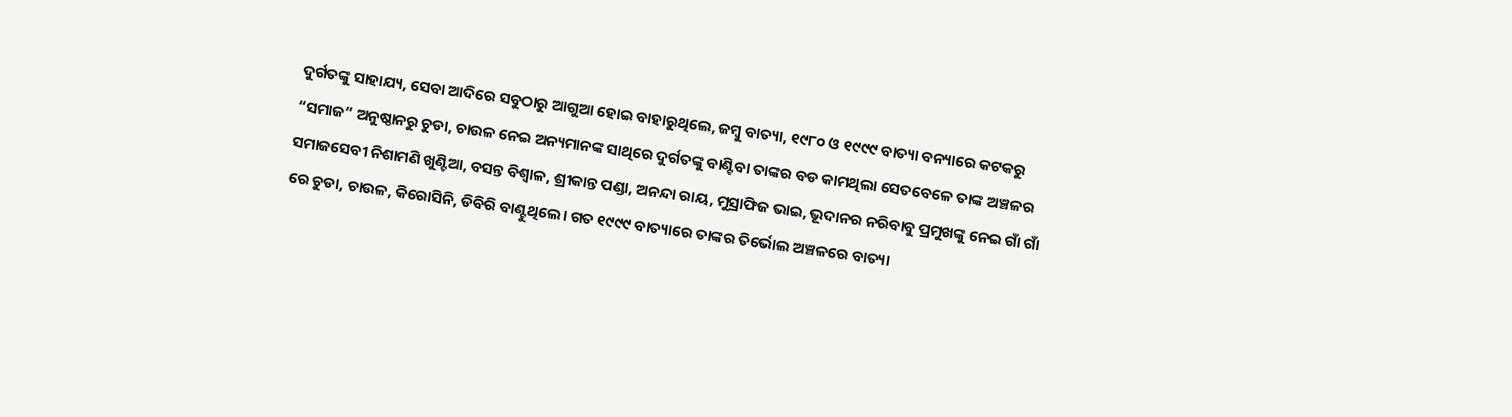ଦୁର୍ଗତଙ୍କୁ ସାହାଯ୍ୟ, ସେବା ଆଦିରେ ସବୁଠାରୁ ଆଗୁଆ ହୋଇ ବାହାରୁଥିଲେ, ଜମ୍ବୁ ବାତ୍ୟା, ୧୯୮୦ ଓ ୧୯୯୯ ବାତ୍ୟା ବନ୍ୟାରେ କଟକରୁ “ସମାଜ” ଅନୁଷ୍ଠାନରୁ ଚୁଡା, ଚାଉଳ ନେଇ ଅନ୍ୟମାନଙ୍କ ସାଥିରେ ଦୁର୍ଗତଙ୍କୁ ବାଣ୍ଟିବା ତାଙ୍କର ବଡ କାମଥିଲା ସେତବେଳେ ତାଙ୍କ ଅଞ୍ଚଳର ସମାଜସେବୀ ନିଶାମଣି ଖୁଣ୍ଟିଆ, ବସନ୍ତ ବିଶ୍ୱାଳ, ଶ୍ରୀକାନ୍ତ ପଣ୍ଡା, ଅନନ୍ଦା ରାୟ, ମୁସ୍ରାଫିଜ ଭାଇ, ଭୂଦାନର ନରିବାବୁ ପ୍ରମୁଖଙ୍କୁ ନେଇ ଗାଁ ଗାଁ ରେ ଚୁଡା, ଚାଉଳ, କିରୋସିନି, ଡିବିରି ବାଣ୍ଟୁଥିଲେ। ଗତ ୧୯୯୯ ବାତ୍ୟାରେ ତାଙ୍କର ତିର୍ଭୋଲ ଅଞ୍ଚଳରେ ବାତ୍ୟା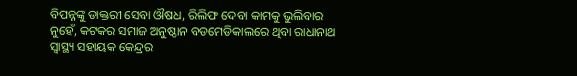ବିପନ୍ନଙ୍କୁ ଡାକ୍ତରୀ ସେବା ଔଷଧ, ରିଲିଫ ଦେବା କାମକୁ ଭୁଲିବାର ନୁହେଁ, କଟକର ସମାଜ ଅନୁଷ୍ଠାନ ବଡମେଡିକାଲରେ ଥିବା ରାଧାନାଥ ସ୍ୱାସ୍ଥ୍ୟ ସହାୟକ କେନ୍ଦ୍ରର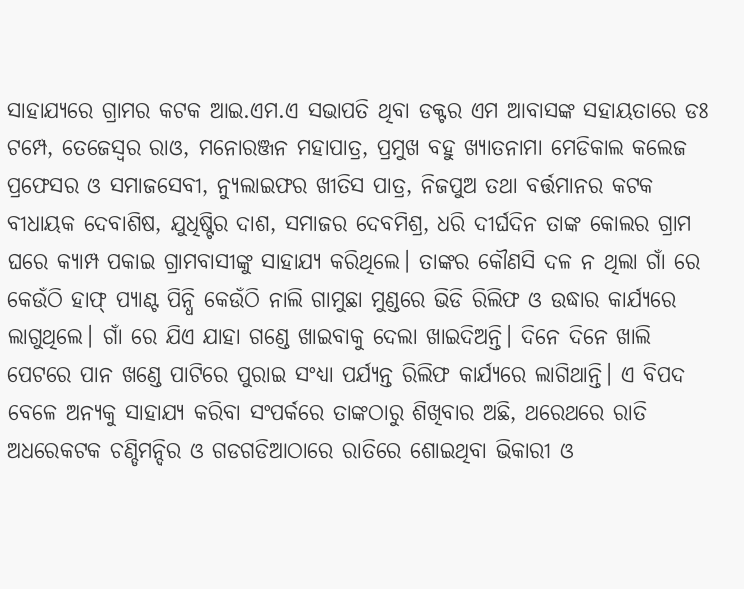ସାହାଯ୍ୟରେ ଗ୍ରାମର କଟକ ଆଇ.ଏମ.ଏ ସଭାପତି ଥିବା ଡକ୍ଟର ଏମ ଆବାସଙ୍କ ସହାୟତାରେ ଡଃ ଟମ୍ପେ, ତେଜେସ୍ୱର ରାଓ, ମନୋରଞ୍ଜନ ମହାପାତ୍ର, ପ୍ରମୁଖ ବହୁ ଖ୍ୟାତନାମା ମେଡିକାଲ କଲେଜ ପ୍ରଫେସର ଓ ସମାଜସେବୀ, ନ୍ୟୁଲାଇଫର ଖୀତିସ ପାତ୍ର, ନିଜପୁଅ ତଥା ବର୍ତ୍ତମାନର କଟକ ବୀଧାୟକ ଦେବାଶିଷ, ଯୁଧିଷ୍ଟିର ଦାଶ, ସମାଜର ଦେବମିଶ୍ର, ଧରି ଦୀର୍ଘଦିନ ତାଙ୍କ କୋଲର ଗ୍ରାମ ଘରେ କ୍ୟାମ୍ପ ପକାଇ ଗ୍ରାମବାସୀଙ୍କୁ ସାହାଯ୍ୟ କରିଥିଲେ। ତାଙ୍କର କୌଣସି ଦଳ ନ ଥିଲା ଗାଁ ରେ କେଉଁଠି ହାଫ୍ ପ୍ୟାଣ୍ଟ ପିନ୍ଧି କେଉଁଠି ନାଲି ଗାମୁଛା ମୁଣ୍ଡରେ ଭିଡି ରିଲିଫ ଓ ଉଦ୍ଧାର କାର୍ଯ୍ୟରେ ଲାଗୁଥିଲେ। ଗାଁ ରେ ଯିଏ ଯାହା ଗଣ୍ଡେ ଖାଇବାକୁ ଦେଲା ଖାଇଦିଅନ୍ତି। ଦିନେ ଦିନେ ଖାଲି ପେଟରେ ପାନ ଖଣ୍ଡେ ପାଟିରେ ପୁରାଇ ସଂଧ୍ୟା ପର୍ଯ୍ୟନ୍ତ ରିଲିଫ କାର୍ଯ୍ୟରେ ଲାଗିଥାନ୍ତି। ଏ ବିପଦ ବେଳେ ଅନ୍ୟକୁ ସାହାଯ୍ୟ କରିବା ସଂପର୍କରେ ତାଙ୍କଠାରୁ ଶିଖିବାର ଅଛି, ଥରେଥରେ ରାତି ଅଧରେକଟକ ଚଣ୍ଡିମନ୍ଦିର ଓ ଗଡଗଡିଆଠାରେ ରାତିରେ ଶୋଇଥିବା ଭିକାରୀ ଓ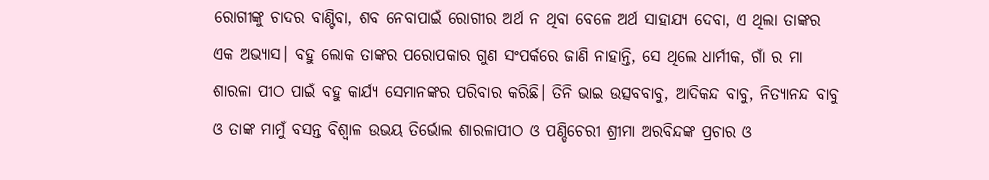ରୋଗୀଙ୍କୁ ଚାଦର ବାଣ୍ଟିବା, ଶବ ନେବାପାଇଁ ରୋଗୀର ଅର୍ଥ ନ ଥିବା ବେଳେ ଅର୍ଥ ସାହାଯ୍ୟ ଦେବା, ଏ ଥିଲା ତାଙ୍କର ଏକ ଅଭ୍ୟାସ। ବହୁ ଲୋକ ତାଙ୍କର ପରୋପକାର ଗୁଣ ସଂପର୍କରେ ଜାଣି ନାହାନ୍ତି, ସେ ଥିଲେ ଧାର୍ମୀକ, ଗାଁ ର ମା ଶାରଳା ପୀଠ ପାଇଁ ବହୁ କାର୍ଯ୍ୟ ସେମାନଙ୍କର ପରିବାର କରିଛି। ତିନି ଭାଇ ଉତ୍ସବବାବୁ, ଆଦିକନ୍ଦ ବାବୁ, ନିତ୍ୟାନନ୍ଦ ବାବୁ ଓ ତାଙ୍କ ମାମୁଁ ବସନ୍ତ ବିଶ୍ୱାଳ ଉଭୟ ତିର୍ଭୋଲ ଶାରଳାପୀଠ ଓ ପଣ୍ଡିଚେରୀ ଶ୍ରୀମା ଅରବିନ୍ଦଙ୍କ ପ୍ରଚାର ଓ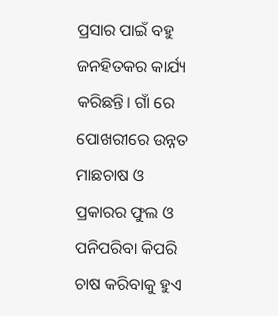ପ୍ରସାର ପାଇଁ ବହୁ ଜନହିତକର କାର୍ଯ୍ୟ କରିଛନ୍ତି। ଗାଁ ରେ ପୋଖରୀରେ ଉନ୍ନତ ମାଛଚାଷ ଓ ପ୍ରକାରର ଫୁଲ ଓ ପନିପରିବା କିପରି ଚାଷ କରିବାକୁ ହୁଏ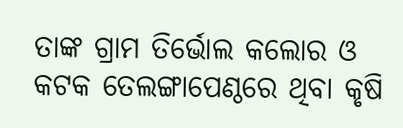ତାଙ୍କ ଗ୍ରାମ ତିର୍ଭୋଲ କଲୋର ଓ କଟକ ତେଲଙ୍ଗାପେଣ୍ଠରେ ଥିବା କୃଷି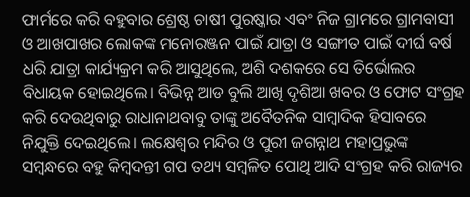ଫାର୍ମରେ କରି ବହୁବାର ଶ୍ରେଷ୍ଠ ଚାଷୀ ପୁରଷ୍କାର ଏବଂ ନିଜ ଗ୍ରାମରେ ଗ୍ରାମବାସୀ ଓ ଆଖପାଖର ଲୋକଙ୍କ ମନୋରଞ୍ଜନ ପାଇଁ ଯାତ୍ରା ଓ ସଙ୍ଗୀତ ପାଇଁ ଦୀର୍ଘ ବର୍ଷ ଧରି ଯାତ୍ରା କାର୍ଯ୍ୟକ୍ରମ କରି ଆସୁଥିଲେ, ଅଶି ଦଶକରେ ସେ ତିର୍ଭୋଲର ବିଧାୟକ ହୋଇଥିଲେ। ବିଭିନ୍ନ ଆଡ ବୁଲି ଆଖି ଦୃଶିଆ ଖବର ଓ ଫୋଟ ସଂଗ୍ରହ କରି ଦେଉଥିବାରୁ ରାଧାନାଥବାବୁ ତାଙ୍କୁ ଅବୈତନିକ ସାମ୍ବାଦିକ ହିସାବରେ ନିଯୁକ୍ତି ଦେଇଥିଲେ। ଲକ୍ଷେଶ୍ୱର ମନ୍ଦିର ଓ ପୁରୀ ଜଗନ୍ନାଥ ମହାପ୍ରଭୁଙ୍କ ସମ୍ବନ୍ଧରେ ବହୁ କିମ୍ବଦନ୍ତୀ ଗପ ତଥ୍ୟ ସମ୍ବଳିତ ପୋଥି ଆଦି ସଂଗ୍ରହ କରି ରାଜ୍ୟର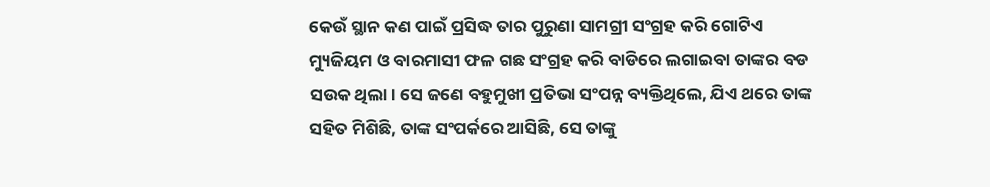କେଉଁ ସ୍ଥାନ କଣ ପାଇଁ ପ୍ରସିଦ୍ଧ ତାର ପୁରୁଣା ସାମଗ୍ରୀ ସଂଗ୍ରହ କରି ଗୋଟିଏ ମ୍ୟୁଜିୟମ ଓ ବାରମାସୀ ଫଳ ଗଛ ସଂଗ୍ରହ କରି ବାଡିରେ ଲଗାଇବା ତାଙ୍କର ବଡ ସଉକ ଥିଲା। ସେ ଜଣେ ବହୁମୁଖୀ ପ୍ରତିଭା ସଂପନ୍ନ ବ୍ୟକ୍ତିଥିଲେ, ଯିଏ ଥରେ ତାଙ୍କ ସହିତ ମିଶିଛି, ତାଙ୍କ ସଂପର୍କରେ ଆସିଛି, ସେ ତାଙ୍କୁ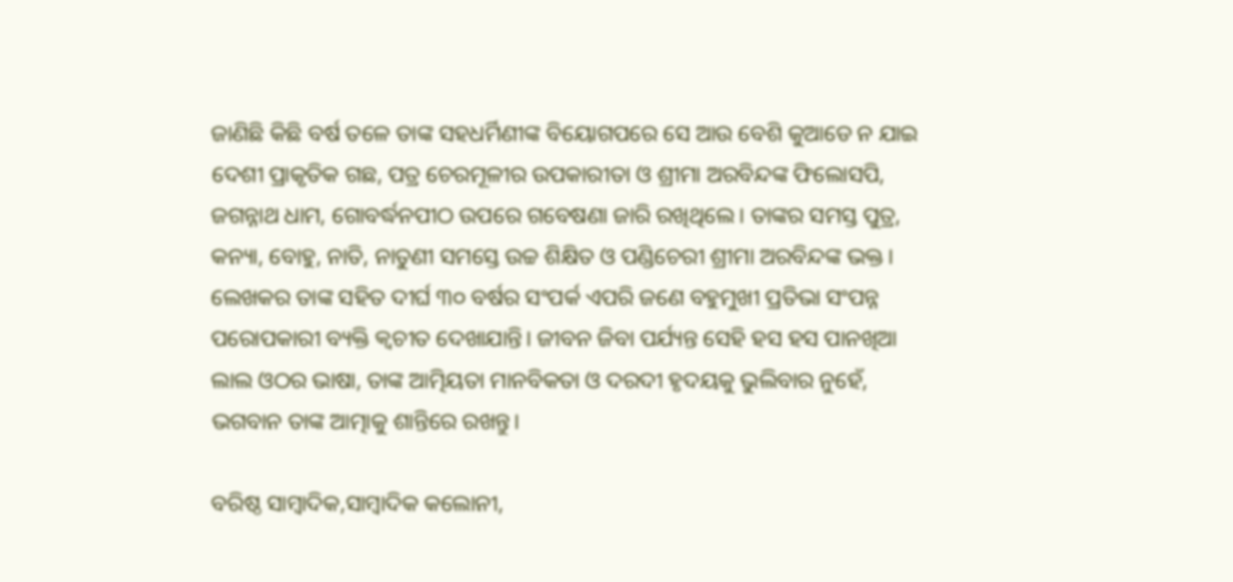ଜାଣିଛି କିଛି ବର୍ଷ ତଳେ ତାଙ୍କ ସହଧର୍ମିଣୀଙ୍କ ବିୟୋଗପରେ ସେ ଆଉ ବେଶି କୁଆଡେ ନ ଯାଇ ଦେଶୀ ପ୍ରାକୃତିକ ଗଛ, ପତ୍ର ଚେରମୂଳୀର ଉପକାରୀତା ଓ ଶ୍ରୀମା ଅରବିନ୍ଦଙ୍କ ଫିଲୋସପି, ଜଗନ୍ନାଥ ଧାମ, ଗୋବର୍ଦ୍ଧନପୀଠ ଉପରେ ଗବେଷଣା ଜାରି ରଖିଥିଲେ। ତାଙ୍କର ସମସ୍ତ ପୁତ୍ର, କନ୍ୟା, ବୋହୁ, ନାତି, ନାତୁଣୀ ସମସ୍ତେ ଉଚ୍ଚ ଶିକ୍ଷିତ ଓ ପଣ୍ଡିଚେରୀ ଶ୍ରୀମା ଅରବିନ୍ଦଙ୍କ ଭକ୍ତ। ଲେଖକର ତାଙ୍କ ସହିତ ଦୀର୍ଘ ୩୦ ବର୍ଷର ସଂପର୍କ ଏପରି ଜଣେ ବହୁମୁଖୀ ପ୍ରତିଭା ସଂପନ୍ନ ପରୋପକାରୀ ବ୍ୟକ୍ତି କ୍ୱଚୀତ ଦେଖାଯାନ୍ତି। ଜୀବନ ଜିବା ପର୍ଯ୍ୟନ୍ତ ସେହି ହସ ହସ ପାନଖିଆ ଲାଲ ଓଠର ଭାଷା, ତାଙ୍କ ଆତ୍ମିୟତା ମାନବିକତା ଓ ଦରଦୀ ହୃଦୟକୁ ଭୁଲିବାର ନୁହେଁ, ଭଗବାନ ତାଙ୍କ ଆତ୍ମାକୁ ଶାନ୍ତିରେ ରଖନ୍ତୁ।

ବରିଷ୍ଠ ସାମ୍ବାଦିକ,ସାମ୍ବାଦିକ କଲୋନୀ,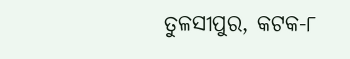ତୁଳସୀପୁର, କଟକ-୮